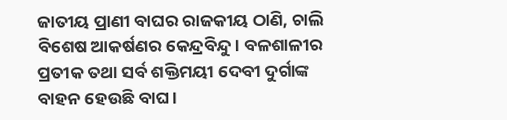ଜାତୀୟ ପ୍ରାଣୀ ବାଘର ରାଜକୀୟ ଠାଣି, ଚାଲି ବିଶେଷ ଆକର୍ଷଣର କେନ୍ଦ୍ରବିନ୍ଦୁ। ବଳଶାଳୀର ପ୍ରତୀକ ତଥା ସର୍ବ ଶକ୍ତିମୟୀ ଦେବୀ ଦୁର୍ଗାଙ୍କ ବାହନ ହେଉଛି ବାଘ।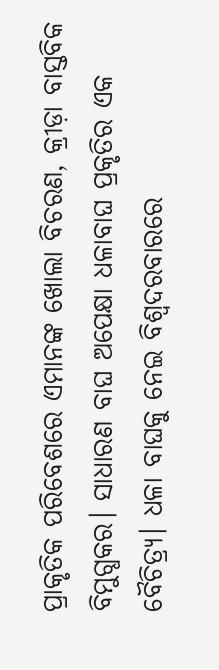ପ୍ରାକୃତିକ ପରିବେଶରେ ଏମାନଙ୍କ ଖୋଲା ବିଚରଣ, କ୍ରୀଡ଼ା ବାସ୍ତବିକ ବିମୁଗ୍ଧକର। ସାଧାରଣ ବାଘ ଅପେକ୍ଷା ଧଳାବାଘ ପ୍ରକୃତିର ଏକ ବୈଚିତ୍ର୍ୟ। ଧଳା ବାଘକୁ ନେଇ ବିଶ୍ୱଦରବାରରେ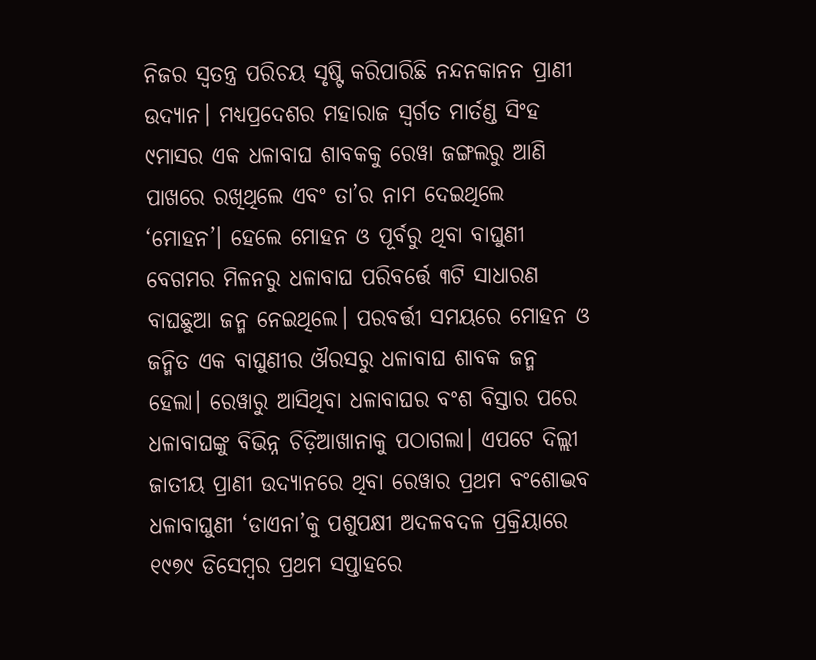ନିଜର ସ୍ୱତନ୍ତ୍ର ପରିଚୟ ସୃଷ୍ଟି କରିପାରିଛି ନନ୍ଦନକାନନ ପ୍ରାଣୀ ଉଦ୍ୟାନ। ମଧ୍ୟପ୍ରଦେଶର ମହାରାଜ ସ୍ୱର୍ଗତ ମାର୍ତଣ୍ଡ ସିଂହ ୯ମାସର ଏକ ଧଳାବାଘ ଶାବକକୁ ରେୱା ଜଙ୍ଗଲରୁ ଆଣି ପାଖରେ ରଖିଥିଲେ ଏବଂ ତା’ର ନାମ ଦେଇଥିଲେ ‘ମୋହନ’। ହେଲେ ମୋହନ ଓ ପୂର୍ବରୁ ଥିବା ବାଘୁଣୀ ବେଗମର ମିଳନରୁ ଧଳାବାଘ ପରିବର୍ତ୍ତେ ୩ଟି ସାଧାରଣ ବାଘଛୁଆ ଜନ୍ମ ନେଇଥିଲେ। ପରବର୍ତ୍ତୀ ସମୟରେ ମୋହନ ଓ ଜନ୍ମିତ ଏକ ବାଘୁଣୀର ଔରସରୁ ଧଳାବାଘ ଶାବକ ଜନ୍ମ ହେଲା। ରେୱାରୁ ଆସିଥିବା ଧଳାବାଘର ବଂଶ ବିସ୍ତାର ପରେ ଧଳାବାଘଙ୍କୁ ବିଭିନ୍ନ ଚିଡ଼ିଆଖାନାକୁ ପଠାଗଲା। ଏପଟେ ଦିଲ୍ଲୀ ଜାତୀୟ ପ୍ରାଣୀ ଉଦ୍ୟାନରେ ଥିବା ରେୱାର ପ୍ରଥମ ବଂଶୋଦ୍ଭବ ଧଳାବାଘୁଣୀ ‘ଡାଏନା’କୁ ପଶୁପକ୍ଷୀ ଅଦଳବଦଳ ପ୍ରକ୍ରିୟାରେ ୧୯୭୯ ଡିସେମ୍ବର ପ୍ରଥମ ସପ୍ତାହରେ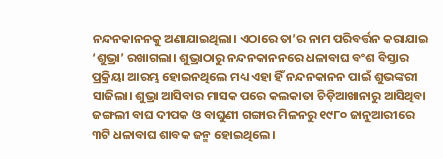ନନ୍ଦନକାନନକୁ ଅଣାଯାଇଥିଲା। ଏଠାରେ ତା’ର ନାମ ପରିବର୍ତ୍ତନ କରାଯାଇ ‘ଶୁଭ୍ରା’ ରଖାଗଲା। ଶୁଭ୍ରାଠାରୁ ନନ୍ଦନକାନନରେ ଧଳାବାଘ ବଂଶ ବିସ୍ତାର ପ୍ରକ୍ରିୟା ଆରମ୍ଭ ହୋଇନଥିଲେ ମଧ୍ୟ ଏହା ହିଁ ନନ୍ଦନକାନନ ପାଇଁ ଶୁଭଙ୍କରୀ ସାଜିଲା। ଶୁଭ୍ରା ଆସିବାର ମାସକ ପରେ କଲକାତା ଚିଡ଼ିଆଖାନାରୁ ଆସିଥିବା ଜଙ୍ଗଲୀ ବାଘ ଦୀପକ ଓ ବାଘୁଣୀ ଗଙ୍ଗାର ମିଳନରୁ ୧୯୮୦ ଜାନୁଆରୀରେ ୩ଟି ଧଳାବାଘ ଶାବକ ଜନ୍ମ ହୋଇଥିଲେ।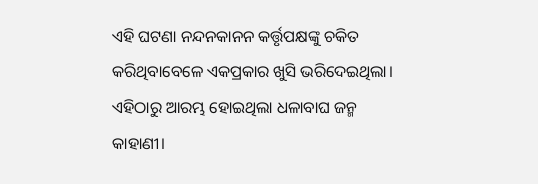ଏହି ଘଟଣା ନନ୍ଦନକାନନ କର୍ତ୍ତୃପକ୍ଷଙ୍କୁ ଚକିତ କରିଥିବାବେଳେ ଏକପ୍ରକାର ଖୁସି ଭରିଦେଇଥିଲା। ଏହିଠାରୁ ଆରମ୍ଭ ହୋଇଥିଲା ଧଳାବାଘ ଜନ୍ମ କାହାଣୀ।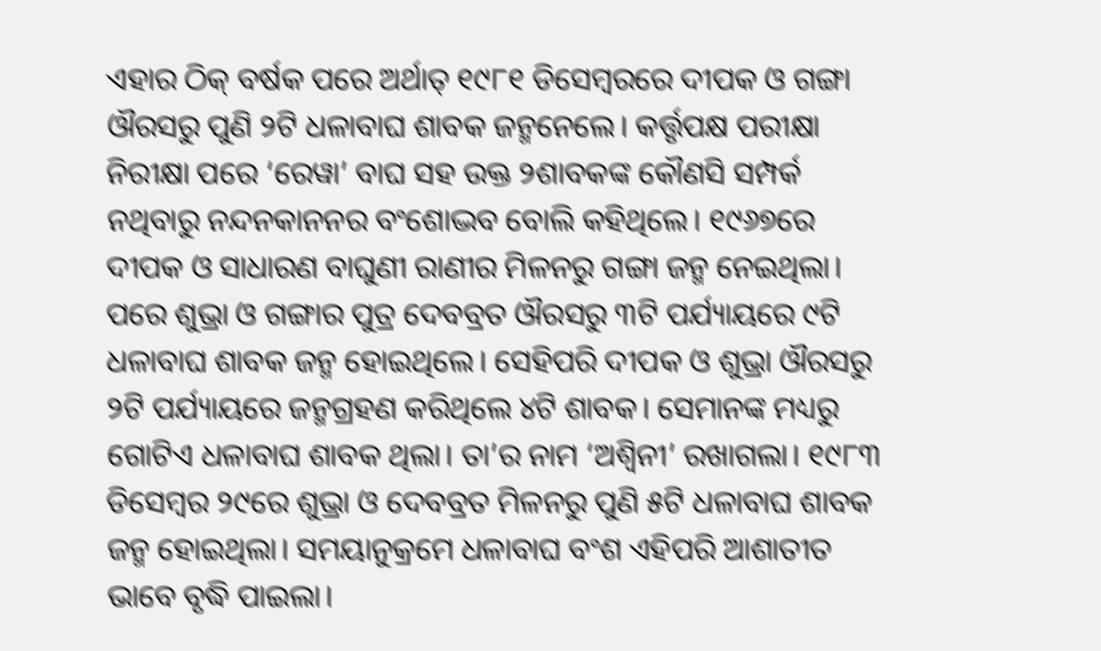ଏହାର ଠିକ୍ ବର୍ଷକ ପରେ ଅର୍ଥାତ୍ ୧୯୮୧ ଡିସେମ୍ବରରେ ଦୀପକ ଓ ଗଙ୍ଗା ଔରସରୁ ପୁଣି ୨ଟି ଧଳାବାଘ ଶାବକ ଜନ୍ମନେଲେ। କର୍ତ୍ତୃପକ୍ଷ ପରୀକ୍ଷା ନିରୀକ୍ଷା ପରେ ‘ରେୱା’ ବାଘ ସହ ଉକ୍ତ ୨ଶାବକଙ୍କ କୌଣସି ସମ୍ପର୍କ ନଥିବାରୁ ନନ୍ଦନକାନନର ବଂଶୋଦ୍ଭବ ବୋଲି କହିଥିଲେ। ୧୯୬୭ରେ ଦୀପକ ଓ ସାଧାରଣ ବାଘୁଣୀ ରାଣୀର ମିଳନରୁ ଗଙ୍ଗା ଜନ୍ମ ନେଇଥିଲା। ପରେ ଶୁଭ୍ରା ଓ ଗଙ୍ଗାର ପୁତ୍ର ଦେବବ୍ରତ ଔରସରୁ ୩ଟି ପର୍ଯ୍ୟାୟରେ ୯ଟି ଧଳାବାଘ ଶାବକ ଜନ୍ମ ହୋଇଥିଲେ। ସେହିପରି ଦୀପକ ଓ ଶୁଭ୍ରା ଔରସରୁ ୨ଟି ପର୍ଯ୍ୟାୟରେ ଜନ୍ମଗ୍ରହଣ କରିଥିଲେ ୪ଟି ଶାବକ। ସେମାନଙ୍କ ମଧ୍ୟରୁ ଗୋଟିଏ ଧଳାବାଘ ଶାବକ ଥିଲା। ତା’ର ନାମ ‘ଅଶ୍ୱିନୀ’ ରଖାଗଲା। ୧୯୮୩ ଡିସେମ୍ବର ୨୯ରେ ଶୁଭ୍ରା ଓ ଦେବବ୍ରତ ମିଳନରୁ ପୁଣି ୫ଟି ଧଳାବାଘ ଶାବକ ଜନ୍ମ ହୋଇଥିଲା। ସମୟାନୁକ୍ରମେ ଧଳାବାଘ ବଂଶ ଏହିପରି ଆଶାତୀତ ଭାବେ ବୃଦ୍ଧି ପାଇଲା।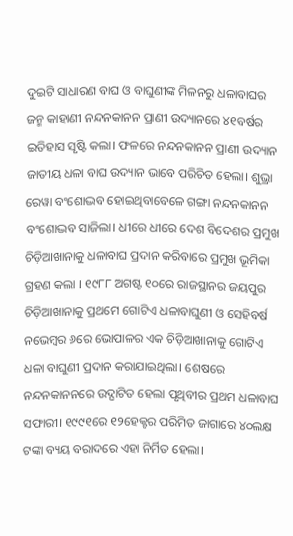ଦୁଇଟି ସାଧାରଣ ବାଘ ଓ ବାଘୁଣୀଙ୍କ ମିଳନରୁ ଧଳାବାଘର ଜନ୍ମ କାହାଣୀ ନନ୍ଦନକାନନ ପ୍ରାଣୀ ଉଦ୍ୟାନରେ ୪୧ବର୍ଷର ଇତିହାସ ସୃଷ୍ଟି କଲା। ଫଳରେ ନନ୍ଦନକାନନ ପ୍ରାଣୀ ଉଦ୍ୟାନ ଜାତୀୟ ଧଳା ବାଘ ଉଦ୍ୟାନ ଭାବେ ପରିଚିତ ହେଲା। ଶୁଭ୍ରା ରେୱା ବଂଶୋଦ୍ଭବ ହୋଇଥିବାବେଳେ ଗଙ୍ଗା ନନ୍ଦନକାନନ ବଂଶୋଦ୍ଭବ ସାଜିଲା। ଧୀରେ ଧୀରେ ଦେଶ ବିଦେଶର ପ୍ରମୁଖ ଚିଡ଼ିଆଖାନାକୁ ଧଳାବାଘ ପ୍ରଦାନ କରିବାରେ ପ୍ରମୁଖ ଭୂମିକା ଗ୍ରହଣ କଲା । ୧୯୮୮ ଅଗଷ୍ଟ ୧୦ରେ ରାଜସ୍ଥାନର ଜୟପୁର ଚିଡ଼ିଆଖାନାକୁ ପ୍ରଥମେ ଗୋଟିଏ ଧଳାବାଘୁଣୀ ଓ ସେହିବର୍ଷ ନଭେମ୍ବର ୬ରେ ଭୋପାଳର ଏକ ଚିଡ଼ିଆଖାନାକୁ ଗୋଟିଏ ଧଳା ବାଘୁଣୀ ପ୍ରଦାନ କରାଯାଇଥିଲା। ଶେଷରେ ନନ୍ଦନକାନନରେ ଉଦ୍ଘାଟିତ ହେଲା ପୃଥିବୀର ପ୍ରଥମ ଧଳାବାଘ ସଫାରୀ। ୧୯୯୧ରେ ୧୨ହେକ୍ଟର ପରିମିତ ଜାଗାରେ ୪୦ଲକ୍ଷ ଟଙ୍କା ବ୍ୟୟ ବରାଦରେ ଏହା ନିର୍ମିତ ହେଲା।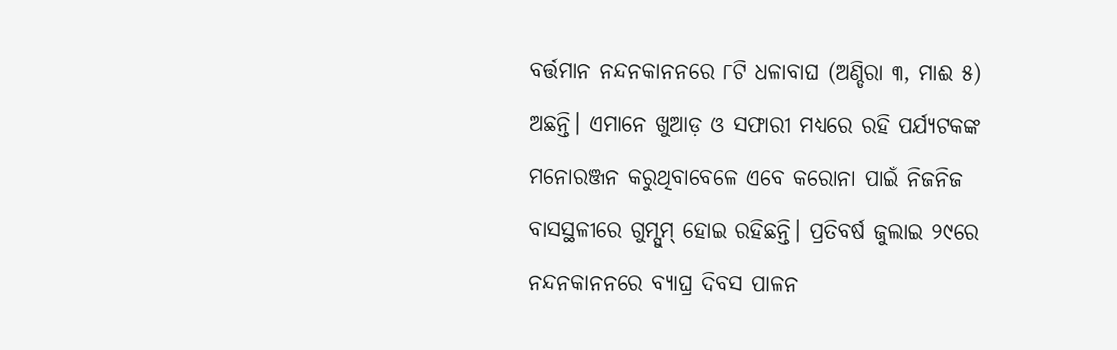ବର୍ତ୍ତମାନ ନନ୍ଦନକାନନରେ ୮ଟି ଧଳାବାଘ (ଅଣ୍ଡିରା ୩, ମାଈ ୫) ଅଛନ୍ତି। ଏମାନେ ଖୁଆଡ଼ ଓ ସଫାରୀ ମଧ୍ୟରେ ରହି ପର୍ଯ୍ୟଟକଙ୍କ ମନୋରଞ୍ଜନ କରୁଥିବାବେଳେ ଏବେ କରୋନା ପାଇଁ ନିଜନିଜ ବାସସ୍ଥଳୀରେ ଗୁମ୍ସୁମ୍ ହୋଇ ରହିଛନ୍ତି। ପ୍ରତିବର୍ଷ ଜୁଲାଇ ୨୯ରେ ନନ୍ଦନକାନନରେ ବ୍ୟାଘ୍ର ଦିବସ ପାଳନ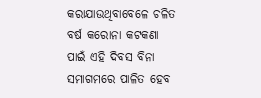କରାଯାଉଥିବାବେଳେ ଚଳିତ ବର୍ଷ କରୋନା କଟକଣା ପାଇଁ ଏହି ଦିବସ ବିନା ସମାଗମରେ ପାଳିତ ହେବ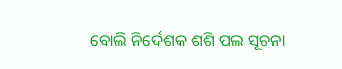ବୋଲି ନିର୍ଦେଶକ ଶଶି ପଲ ସୂଚନା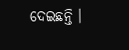ଦେଇଛନ୍ତି ।